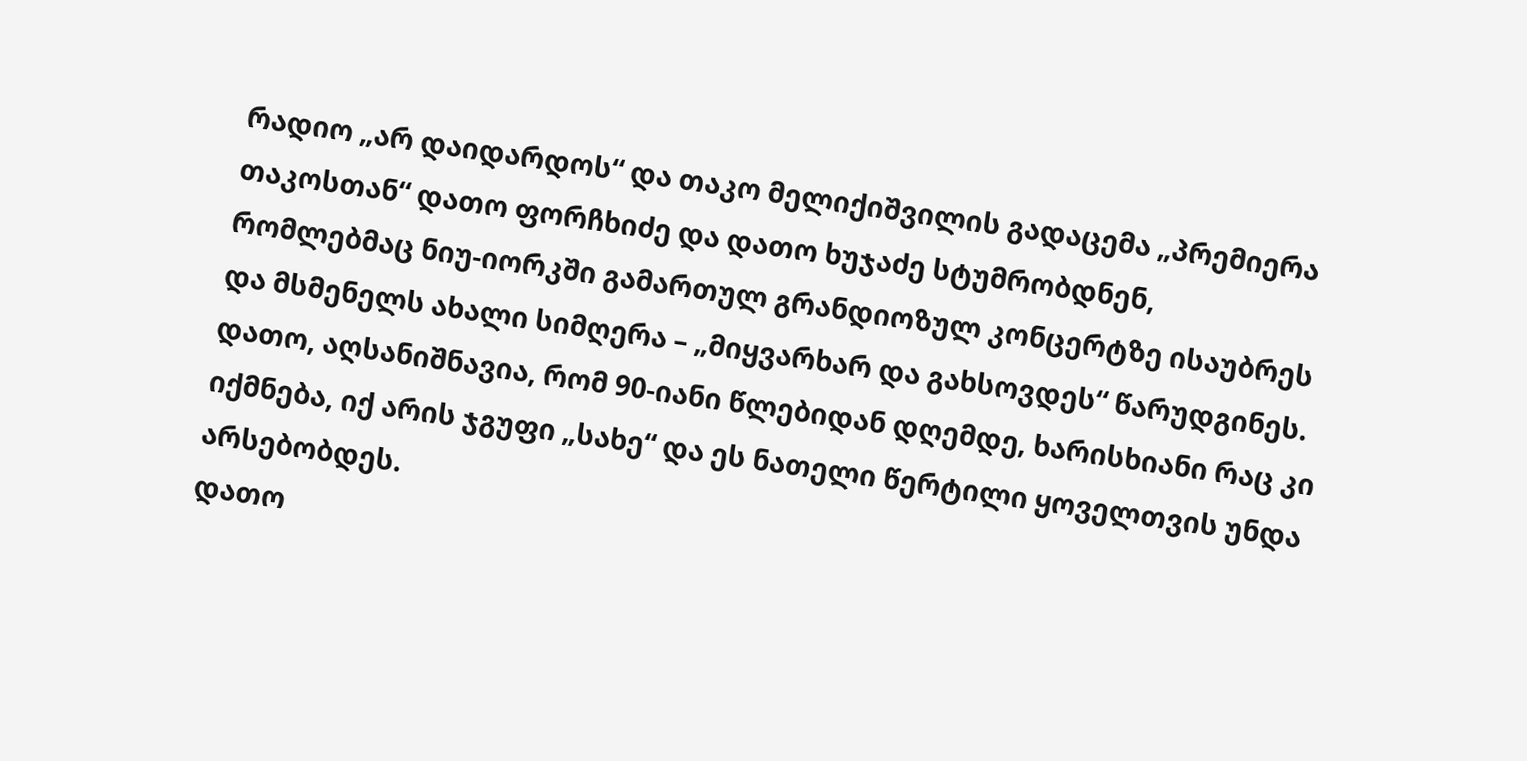რადიო „არ დაიდარდოს“ და თაკო მელიქიშვილის გადაცემა „პრემიერა თაკოსთან“ დათო ფორჩხიძე და დათო ხუჯაძე სტუმრობდნენ, რომლებმაც ნიუ-იორკში გამართულ გრანდიოზულ კონცერტზე ისაუბრეს და მსმენელს ახალი სიმღერა – „მიყვარხარ და გახსოვდეს“ წარუდგინეს.
დათო, აღსანიშნავია, რომ 90-იანი წლებიდან დღემდე, ხარისხიანი რაც კი იქმნება, იქ არის ჯგუფი „სახე“ და ეს ნათელი წერტილი ყოველთვის უნდა არსებობდეს.
დათო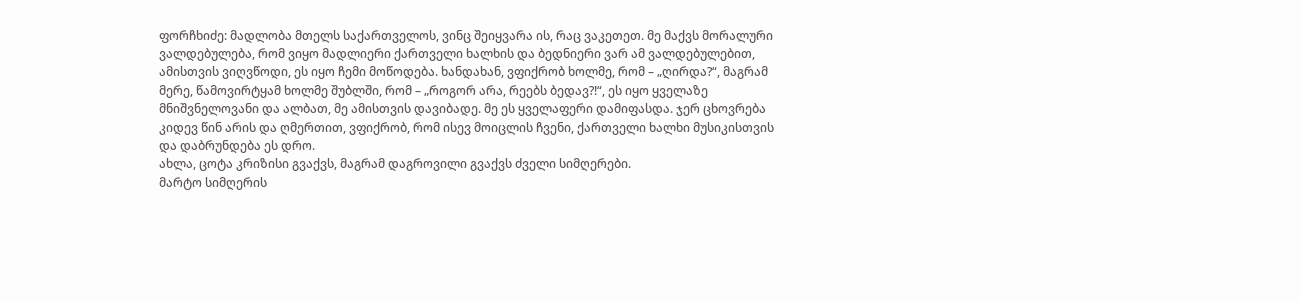ფორჩხიძე: მადლობა მთელს საქართველოს, ვინც შეიყვარა ის, რაც ვაკეთეთ. მე მაქვს მორალური ვალდებულება, რომ ვიყო მადლიერი ქართველი ხალხის და ბედნიერი ვარ ამ ვალდებულებით, ამისთვის ვიღვწოდი, ეს იყო ჩემი მოწოდება. ხანდახან, ვფიქრობ ხოლმე, რომ – „ღირდა?“, მაგრამ მერე, წამოვირტყამ ხოლმე შუბლში, რომ – „როგორ არა, რეებს ბედავ?!“, ეს იყო ყველაზე მნიშვნელოვანი და ალბათ, მე ამისთვის დავიბადე. მე ეს ყველაფერი დამიფასდა. ჯერ ცხოვრება კიდევ წინ არის და ღმერთით, ვფიქრობ, რომ ისევ მოიცლის ჩვენი, ქართველი ხალხი მუსიკისთვის და დაბრუნდება ეს დრო.
ახლა, ცოტა კრიზისი გვაქვს, მაგრამ დაგროვილი გვაქვს ძველი სიმღერები.
მარტო სიმღერის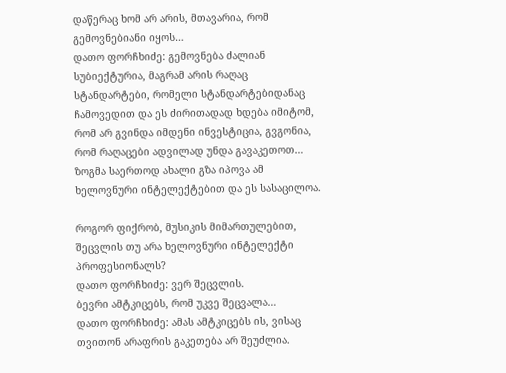დაწერაც ხომ არ არის, მთავარია, რომ გემოვნებიანი იყოს…
დათო ფორჩხიძე: გემოვნება ძალიან სუბიექტურია, მაგრამ არის რაღაც სტანდარტები, რომელი სტანდარტებიდანაც ჩამოვედით და ეს ძირითადად ხდება იმიტომ, რომ არ გვინდა იმდენი ინვესტიცია, გვგონია, რომ რაღაცები ადვილად უნდა გავაკეთოთ… ზოგმა საერთოდ ახალი გზა იპოვა ამ ხელოვნური ინტელექტებით და ეს სასაცილოა.

როგორ ფიქრობ, მუსიკის მიმართულებით, შეცვლის თუ არა ხელოვნური ინტელექტი პროფესიონალს?
დათო ფორჩხიძე: ვერ შეცვლის.
ბევრი ამტკიცებს, რომ უკვე შეცვალა…
დათო ფორჩხიძე: ამას ამტკიცებს ის, ვისაც თვითონ არაფრის გაკეთება არ შეუძლია.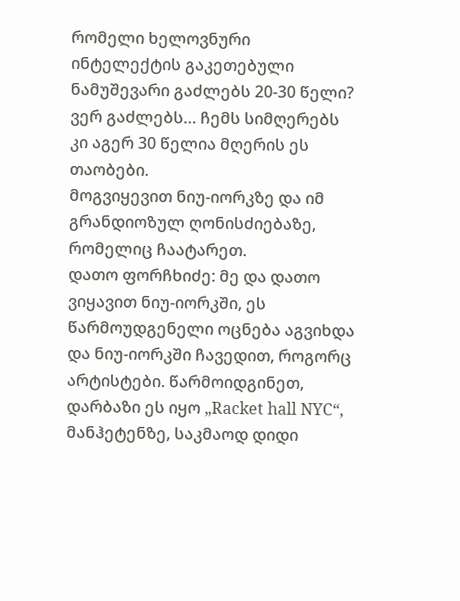რომელი ხელოვნური ინტელექტის გაკეთებული ნამუშევარი გაძლებს 20-30 წელი? ვერ გაძლებს… ჩემს სიმღერებს კი აგერ 30 წელია მღერის ეს თაობები.
მოგვიყევით ნიუ-იორკზე და იმ გრანდიოზულ ღონისძიებაზე, რომელიც ჩაატარეთ.
დათო ფორჩხიძე: მე და დათო ვიყავით ნიუ-იორკში, ეს წარმოუდგენელი ოცნება აგვიხდა და ნიუ-იორკში ჩავედით, როგორც არტისტები. წარმოიდგინეთ, დარბაზი ეს იყო „Racket hall NYC“, მანჰეტენზე, საკმაოდ დიდი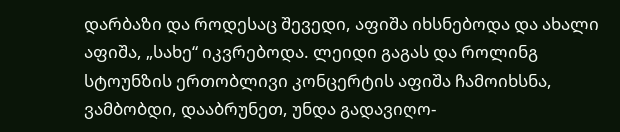დარბაზი და როდესაც შევედი, აფიშა იხსნებოდა და ახალი აფიშა, „სახე“ იკვრებოდა. ლეიდი გაგას და როლინგ სტოუნზის ერთობლივი კონცერტის აფიშა ჩამოიხსნა, ვამბობდი, დააბრუნეთ, უნდა გადავიღო-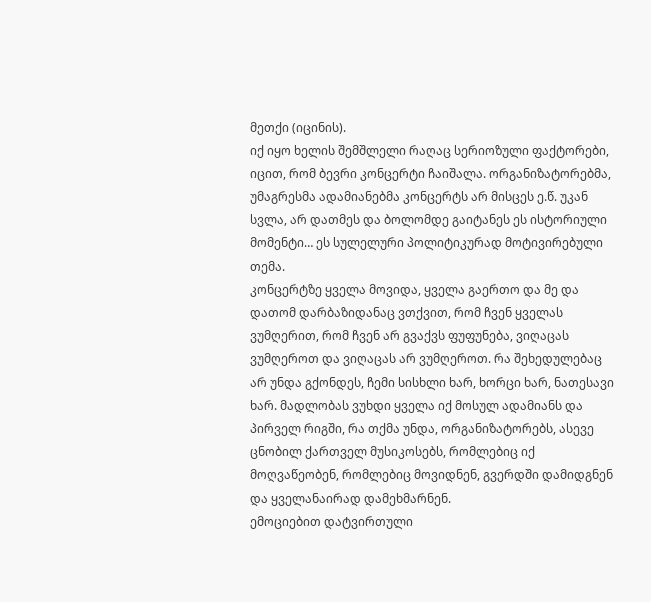მეთქი (იცინის).
იქ იყო ხელის შემშლელი რაღაც სერიოზული ფაქტორები, იცით, რომ ბევრი კონცერტი ჩაიშალა. ორგანიზატორებმა, უმაგრესმა ადამიანებმა კონცერტს არ მისცეს ე.წ. უკან სვლა, არ დათმეს და ბოლომდე გაიტანეს ეს ისტორიული მომენტი… ეს სულელური პოლიტიკურად მოტივირებული თემა.
კონცერტზე ყველა მოვიდა, ყველა გაერთო და მე და დათომ დარბაზიდანაც ვთქვით, რომ ჩვენ ყველას ვუმღერით, რომ ჩვენ არ გვაქვს ფუფუნება, ვიღაცას ვუმღეროთ და ვიღაცას არ ვუმღეროთ. რა შეხედულებაც არ უნდა გქონდეს, ჩემი სისხლი ხარ, ხორცი ხარ, ნათესავი ხარ. მადლობას ვუხდი ყველა იქ მოსულ ადამიანს და პირველ რიგში, რა თქმა უნდა, ორგანიზატორებს, ასევე ცნობილ ქართველ მუსიკოსებს, რომლებიც იქ მოღვაწეობენ, რომლებიც მოვიდნენ, გვერდში დამიდგნენ და ყველანაირად დამეხმარნენ.
ემოციებით დატვირთული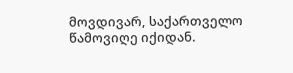მოვდივარ, საქართველო წამოვიღე იქიდან.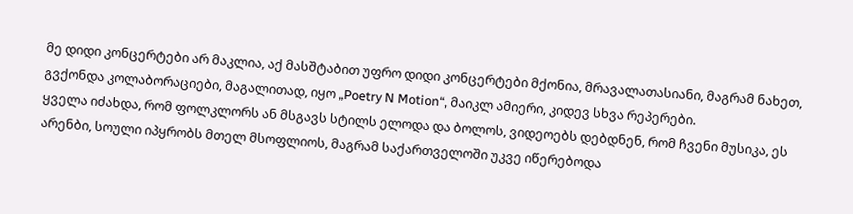მე დიდი კონცერტები არ მაკლია, აქ მასშტაბით უფრო დიდი კონცერტები მქონია, მრავალათასიანი, მაგრამ ნახეთ, გვქონდა კოლაბორაციები, მაგალითად, იყო „Poetry N Motion“, მაიკლ ამიერი, კიდევ სხვა რეპერები.
ყველა იძახდა, რომ ფოლკლორს ან მსგავს სტილს ელოდა და ბოლოს, ვიდეოებს დებდნენ, რომ ჩვენი მუსიკა, ეს არენბი, სოული იპყრობს მთელ მსოფლიოს, მაგრამ საქართველოში უკვე იწერებოდა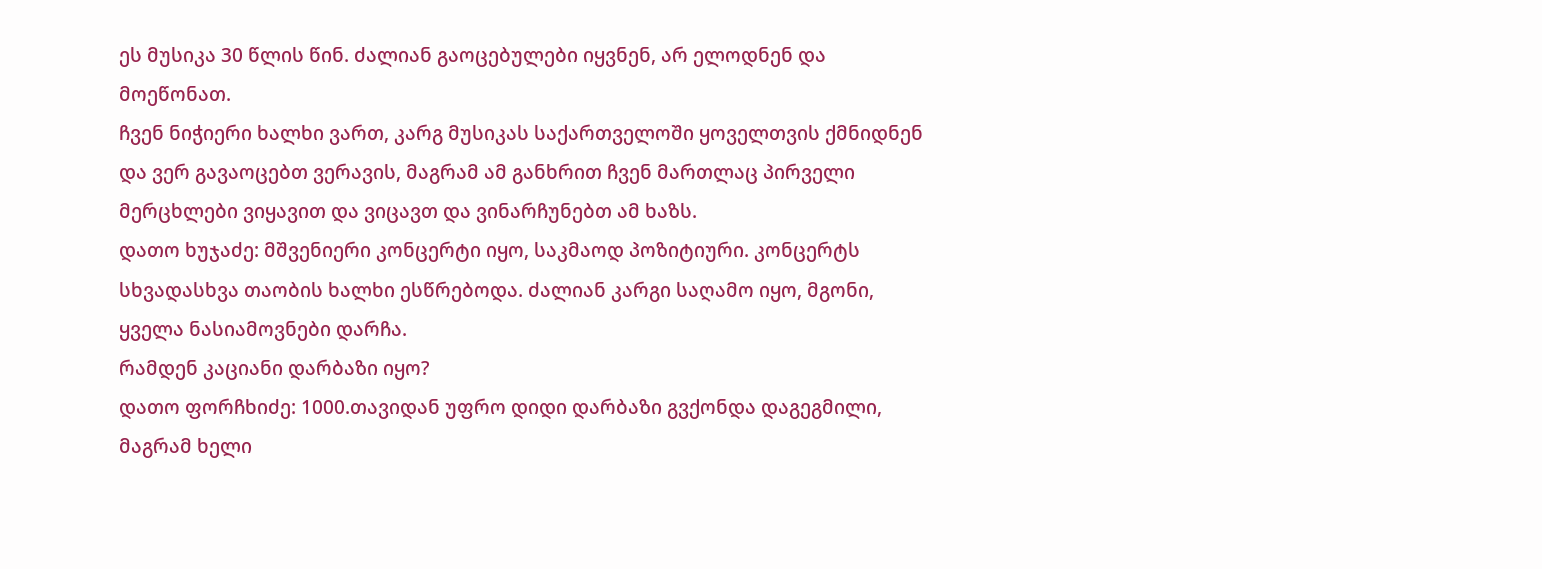ეს მუსიკა 30 წლის წინ. ძალიან გაოცებულები იყვნენ, არ ელოდნენ და მოეწონათ.
ჩვენ ნიჭიერი ხალხი ვართ, კარგ მუსიკას საქართველოში ყოველთვის ქმნიდნენ და ვერ გავაოცებთ ვერავის, მაგრამ ამ განხრით ჩვენ მართლაც პირველი მერცხლები ვიყავით და ვიცავთ და ვინარჩუნებთ ამ ხაზს.
დათო ხუჯაძე: მშვენიერი კონცერტი იყო, საკმაოდ პოზიტიური. კონცერტს სხვადასხვა თაობის ხალხი ესწრებოდა. ძალიან კარგი საღამო იყო, მგონი, ყველა ნასიამოვნები დარჩა.
რამდენ კაციანი დარბაზი იყო?
დათო ფორჩხიძე: 1000.თავიდან უფრო დიდი დარბაზი გვქონდა დაგეგმილი, მაგრამ ხელი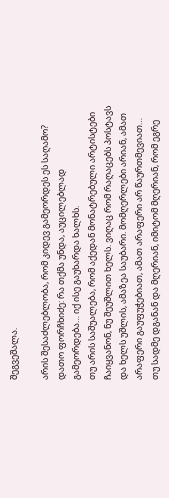შეგვეშალა.

არის შესაძლებლობა, რომ კიდევ გამეორდეს ეს საღამო?
დათო ფორჩხიძე: რა თქმა უნდა, აუცილებლად გამეორდება… იქ ისე გაუხარდა ხალხს.
თუ არის საშუალება, რომ აქედან მონატრებული არტისტები ჩაიყვანონ, ნუ შეუშლით ხელს. ვიღაც რომ რაღაცებს პოსტავს და ხელს უშლის, ამაზეა საუბარი. მომღერლები არიან, ამათ არაფერი გაუფუჭებიათ, ამათ არაფერი არ წაურთმევიათ… თუ სადმე დგანან და მღერიან, იმიტომ მღერიან, რომ ეგრე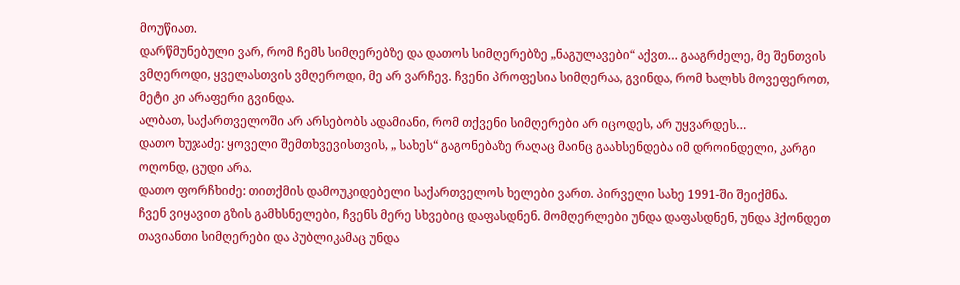მოუწიათ.
დარწმუნებული ვარ, რომ ჩემს სიმღერებზე და დათოს სიმღერებზე „ნაგულავები“ აქვთ… გააგრძელე, მე შენთვის ვმღეროდი, ყველასთვის ვმღეროდი, მე არ ვარჩევ. ჩვენი პროფესია სიმღერაა, გვინდა, რომ ხალხს მოვეფეროთ, მეტი კი არაფერი გვინდა.
ალბათ, საქართველოში არ არსებობს ადამიანი, რომ თქვენი სიმღერები არ იცოდეს, არ უყვარდეს…
დათო ხუჯაძე: ყოველი შემთხვევისთვის, „ სახეს“ გაგონებაზე რაღაც მაინც გაახსენდება იმ დროინდელი, კარგი ოღონდ, ცუდი არა.
დათო ფორჩხიძე: თითქმის დამოუკიდებელი საქართველოს ხელები ვართ. პირველი სახე 1991-ში შეიქმნა.
ჩვენ ვიყავით გზის გამხსნელები, ჩვენს მერე სხვებიც დაფასდნენ. მომღერლები უნდა დაფასდნენ, უნდა ჰქონდეთ თავიანთი სიმღერები და პუბლიკამაც უნდა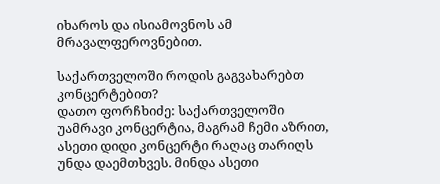იხაროს და ისიამოვნოს ამ მრავალფეროვნებით.

საქართველოში როდის გაგვახარებთ კონცერტებით?
დათო ფორჩხიძე: საქართველოში უამრავი კონცერტია, მაგრამ ჩემი აზრით, ასეთი დიდი კონცერტი რაღაც თარიღს უნდა დაემთხვეს. მინდა ასეთი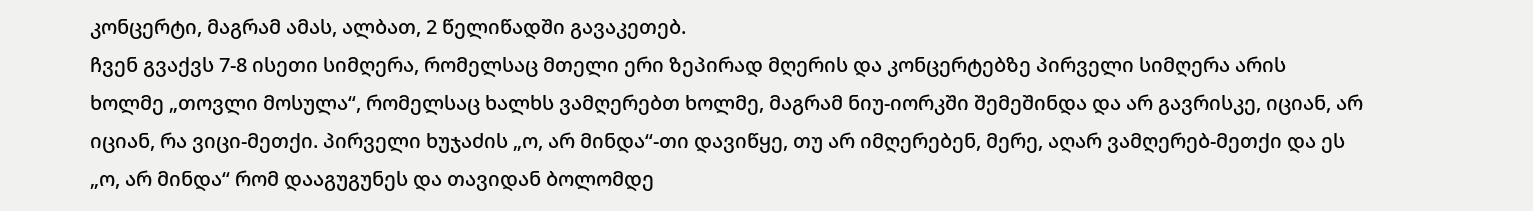კონცერტი, მაგრამ ამას, ალბათ, 2 წელიწადში გავაკეთებ.
ჩვენ გვაქვს 7-8 ისეთი სიმღერა, რომელსაც მთელი ერი ზეპირად მღერის და კონცერტებზე პირველი სიმღერა არის ხოლმე „თოვლი მოსულა“, რომელსაც ხალხს ვამღერებთ ხოლმე, მაგრამ ნიუ-იორკში შემეშინდა და არ გავრისკე, იციან, არ იციან, რა ვიცი-მეთქი. პირველი ხუჯაძის „ო, არ მინდა“-თი დავიწყე, თუ არ იმღერებენ, მერე, აღარ ვამღერებ-მეთქი და ეს „ო, არ მინდა“ რომ დააგუგუნეს და თავიდან ბოლომდე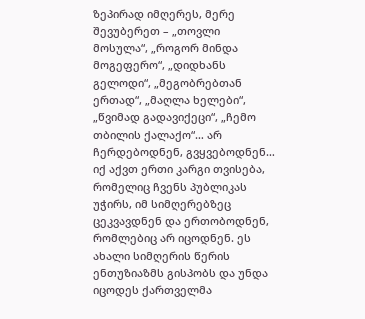ზეპირად იმღერეს, მერე შევუბერეთ – „თოვლი მოსულა“, „როგორ მინდა მოგეფერო“, „დიდხანს გელოდი“, „მეგობრებთან ერთად“, „მაღლა ხელები“, „წვიმად გადავიქეცი“, „ჩემო თბილის ქალაქო“… არ ჩერდებოდნენ, გვყვებოდნენ…
იქ აქვთ ერთი კარგი თვისება, რომელიც ჩვენს პუბლიკას უჭირს, იმ სიმღერებზეც ცეკვავდნენ და ერთობოდნენ, რომლებიც არ იცოდნენ. ეს ახალი სიმღერის წერის ენთუზიაზმს გისპობს და უნდა იცოდეს ქართველმა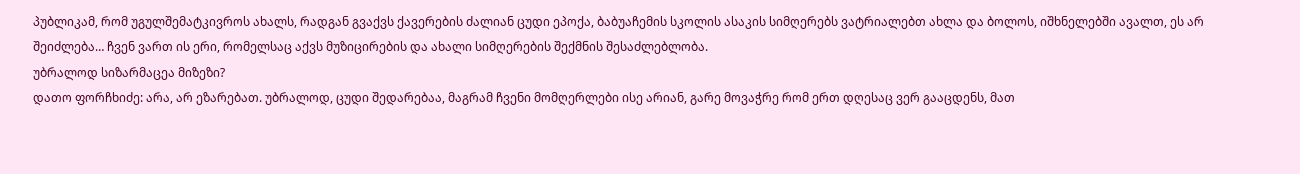პუბლიკამ, რომ უგულშემატკივროს ახალს, რადგან გვაქვს ქავერების ძალიან ცუდი ეპოქა, ბაბუაჩემის სკოლის ასაკის სიმღერებს ვატრიალებთ ახლა და ბოლოს, იშხნელებში ავალთ, ეს არ შეიძლება… ჩვენ ვართ ის ერი, რომელსაც აქვს მუზიცირების და ახალი სიმღერების შექმნის შესაძლებლობა.
უბრალოდ სიზარმაცეა მიზეზი?
დათო ფორჩხიძე: არა, არ ეზარებათ. უბრალოდ, ცუდი შედარებაა, მაგრამ ჩვენი მომღერლები ისე არიან, გარე მოვაჭრე რომ ერთ დღესაც ვერ გააცდენს, მათ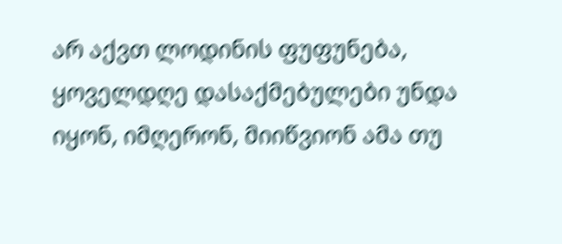არ აქვთ ლოდინის ფუფუნება, ყოველდღე დასაქმებულები უნდა იყონ, იმღერონ, მიიწვიონ ამა თუ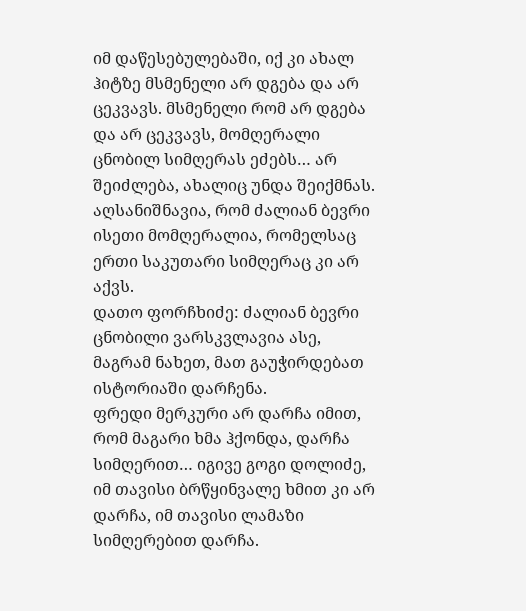იმ დაწესებულებაში, იქ კი ახალ ჰიტზე მსმენელი არ დგება და არ ცეკვავს. მსმენელი რომ არ დგება და არ ცეკვავს, მომღერალი ცნობილ სიმღერას ეძებს… არ შეიძლება, ახალიც უნდა შეიქმნას.
აღსანიშნავია, რომ ძალიან ბევრი ისეთი მომღერალია, რომელსაც ერთი საკუთარი სიმღერაც კი არ აქვს.
დათო ფორჩხიძე: ძალიან ბევრი ცნობილი ვარსკვლავია ასე, მაგრამ ნახეთ, მათ გაუჭირდებათ ისტორიაში დარჩენა.
ფრედი მერკური არ დარჩა იმით, რომ მაგარი ხმა ჰქონდა, დარჩა სიმღერით… იგივე გოგი დოლიძე, იმ თავისი ბრწყინვალე ხმით კი არ დარჩა, იმ თავისი ლამაზი სიმღერებით დარჩა.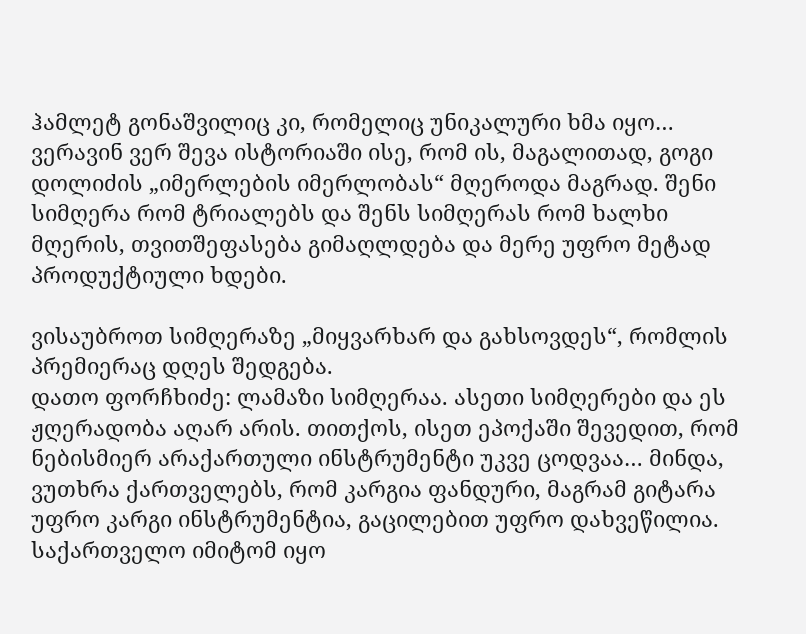ჰამლეტ გონაშვილიც კი, რომელიც უნიკალური ხმა იყო… ვერავინ ვერ შევა ისტორიაში ისე, რომ ის, მაგალითად, გოგი დოლიძის „იმერლების იმერლობას“ მღეროდა მაგრად. შენი სიმღერა რომ ტრიალებს და შენს სიმღერას რომ ხალხი მღერის, თვითშეფასება გიმაღლდება და მერე უფრო მეტად პროდუქტიული ხდები.

ვისაუბროთ სიმღერაზე „მიყვარხარ და გახსოვდეს“, რომლის პრემიერაც დღეს შედგება.
დათო ფორჩხიძე: ლამაზი სიმღერაა. ასეთი სიმღერები და ეს ჟღერადობა აღარ არის. თითქოს, ისეთ ეპოქაში შევედით, რომ ნებისმიერ არაქართული ინსტრუმენტი უკვე ცოდვაა… მინდა, ვუთხრა ქართველებს, რომ კარგია ფანდური, მაგრამ გიტარა უფრო კარგი ინსტრუმენტია, გაცილებით უფრო დახვეწილია.
საქართველო იმიტომ იყო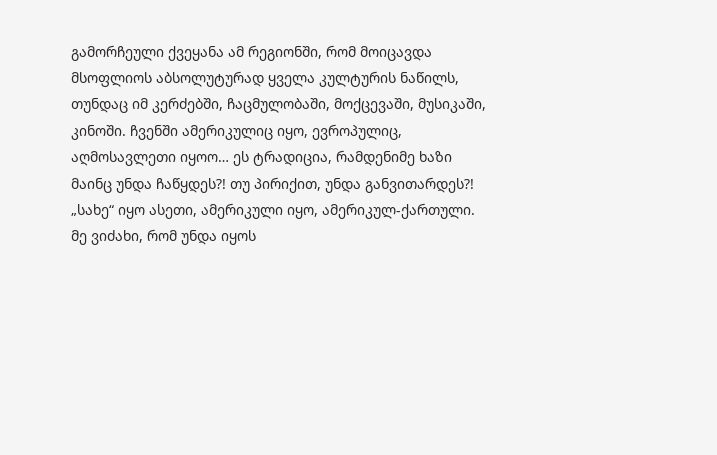გამორჩეული ქვეყანა ამ რეგიონში, რომ მოიცავდა მსოფლიოს აბსოლუტურად ყველა კულტურის ნაწილს, თუნდაც იმ კერძებში, ჩაცმულობაში, მოქცევაში, მუსიკაში, კინოში. ჩვენში ამერიკულიც იყო, ევროპულიც, აღმოსავლეთი იყოო… ეს ტრადიცია, რამდენიმე ხაზი მაინც უნდა ჩაწყდეს?! თუ პირიქით, უნდა განვითარდეს?! „სახე“ იყო ასეთი, ამერიკული იყო, ამერიკულ-ქართული.
მე ვიძახი, რომ უნდა იყოს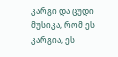კარგი და ცუდი მუსიკა, რომ ეს კარგია, ეს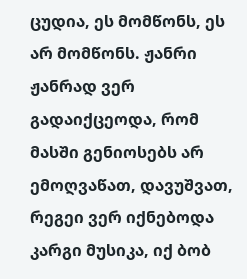ცუდია, ეს მომწონს, ეს არ მომწონს. ჟანრი ჟანრად ვერ გადაიქცეოდა, რომ მასში გენიოსებს არ ემოღვაწათ, დავუშვათ, რეგეი ვერ იქნებოდა კარგი მუსიკა, იქ ბობ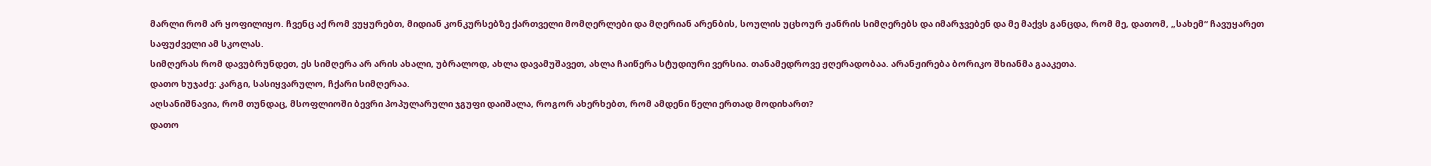მარლი რომ არ ყოფილიყო. ჩვენც აქ რომ ვუყურებთ, მიდიან კონკურსებზე ქართველი მომღერლები და მღერიან არენბის, სოულის უცხოურ ჟანრის სიმღერებს და იმარჯვებენ და მე მაქვს განცდა, რომ მე, დათომ, „სახემ“ ჩავუყარეთ საფუძველი ამ სკოლას.
სიმღერას რომ დავუბრუნდეთ, ეს სიმღერა არ არის ახალი, უბრალოდ, ახლა დავამუშავეთ, ახლა ჩაიწერა სტუდიური ვერსია. თანამედროვე ჟღერადობაა. არანჟირება ბორიკო შხიანმა გააკეთა.
დათო ხუჯაძე: კარგი, სასიყვარულო, ჩქარი სიმღერაა.
აღსანიშნავია, რომ თუნდაც, მსოფლიოში ბევრი პოპულარული ჯგუფი დაიშალა, როგორ ახერხებთ, რომ ამდენი წელი ერთად მოდიხართ?
დათო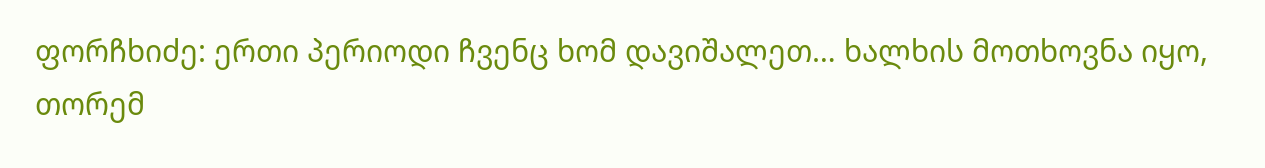ფორჩხიძე: ერთი პერიოდი ჩვენც ხომ დავიშალეთ… ხალხის მოთხოვნა იყო, თორემ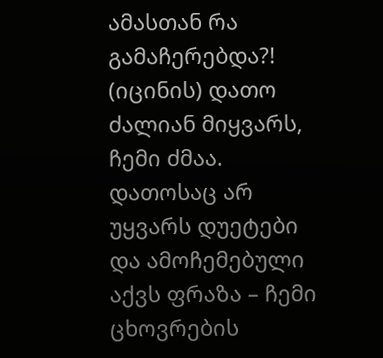ამასთან რა გამაჩერებდა?! (იცინის) დათო ძალიან მიყვარს, ჩემი ძმაა.
დათოსაც არ უყვარს დუეტები და ამოჩემებული აქვს ფრაზა – ჩემი ცხოვრების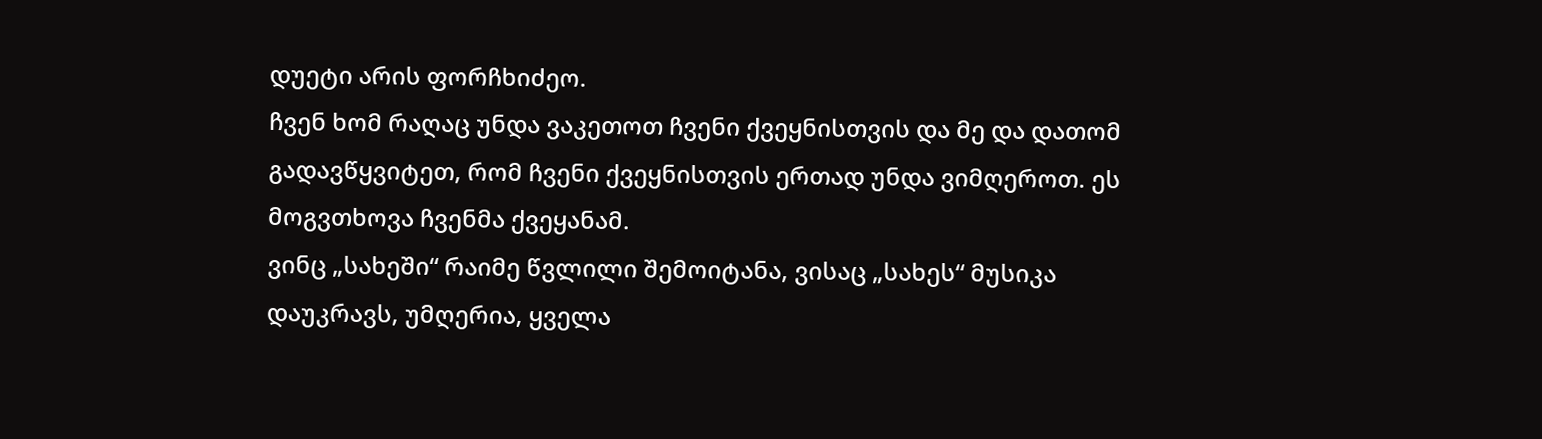დუეტი არის ფორჩხიძეო.
ჩვენ ხომ რაღაც უნდა ვაკეთოთ ჩვენი ქვეყნისთვის და მე და დათომ გადავწყვიტეთ, რომ ჩვენი ქვეყნისთვის ერთად უნდა ვიმღეროთ. ეს მოგვთხოვა ჩვენმა ქვეყანამ.
ვინც „სახეში“ რაიმე წვლილი შემოიტანა, ვისაც „სახეს“ მუსიკა დაუკრავს, უმღერია, ყველა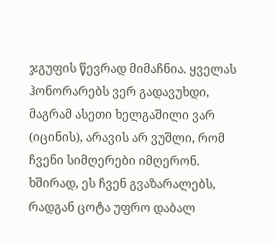ჯგუფის წევრად მიმაჩნია. ყველას ჰონორარებს ვერ გადავუხდი, მაგრამ ასეთი ხელგაშილი ვარ (იცინის), არავის არ ვუშლი, რომ ჩვენი სიმღერები იმღერონ. ხშირად, ეს ჩვენ გვაზარალებს, რადგან ცოტა უფრო დაბალ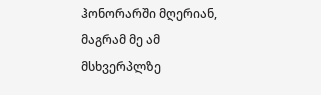ჰონორარში მღერიან, მაგრამ მე ამ მსხვერპლზე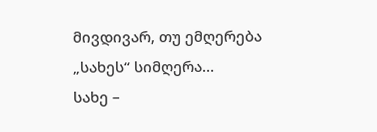მივდივარ, თუ ემღერება „სახეს“ სიმღერა…
სახე –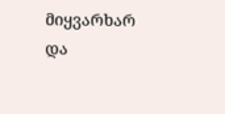მიყვარხარ და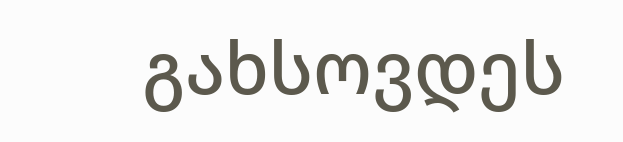გახსოვდეს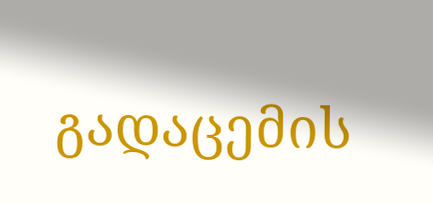გადაცემის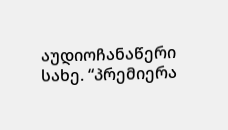აუდიოჩანაწერი
სახე. “პრემიერა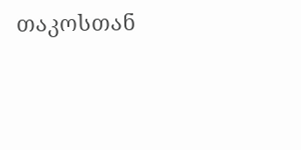თაკოსთან